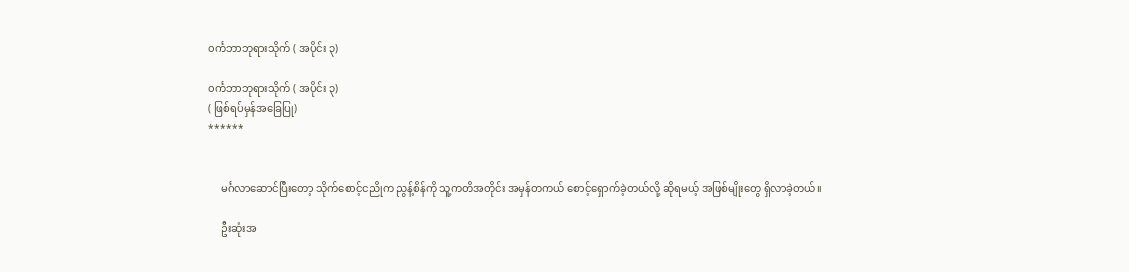၀င်္ကဘာဘုရားသိုက် ( အပိုင်း ၃)

၀င်္ကဘာဘုရားသိုက် ( အပိုင်း ၃)
( ဖြစ်ရပ်မှန်အခြေပြု)
******


     မင်္ဂလာဆောင်ပြီးတော့ သိုက်စောင့်ငညိုက ညွန့်စိန်ကို သူ့ကတိအတိုင်း အမှန်တကယ် စောင့်ရှောက်ခဲ့တယ်လို့ ဆိုရမယ့် အဖြစ်မျိုးတွေ ရှိလာခဲ့တယ်။

     ဦးဆုံးအ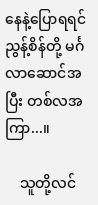နေနဲ့ပြောရရင် ညွန့်စိန်တို့ မင်္ဂလာဆောင်အပြီး တစ်လအကြာ...။

    သူတို့လင်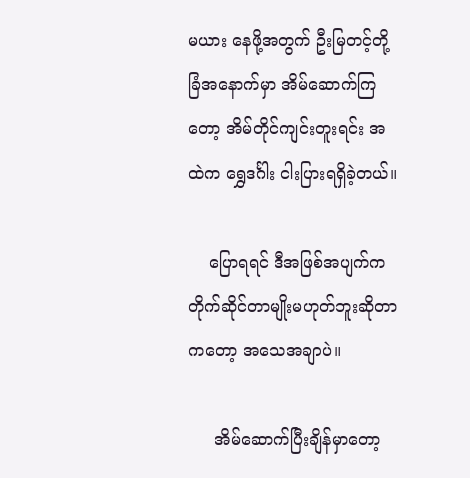မယား နေဖို့အတွက် ဦးမြတင့်တို့ ခြံအနောက်မှာ အိမ်ဆောက်ကြတော့ အိမ်တိုင်ကျင်းတူးရင်း အထဲက ရွှေဒင်္ဂါး ငါးပြားရရှိခဲ့တယ်။

    ပြောရရင် ဒီအဖြစ်အပျက်က တိုက်ဆိုင်တာမျိုးမဟုတ်ဘူးဆိုတာကတော့ အသေအချာပဲ။

     အိမ်ဆောက်ပြီးချိန်မှာတော့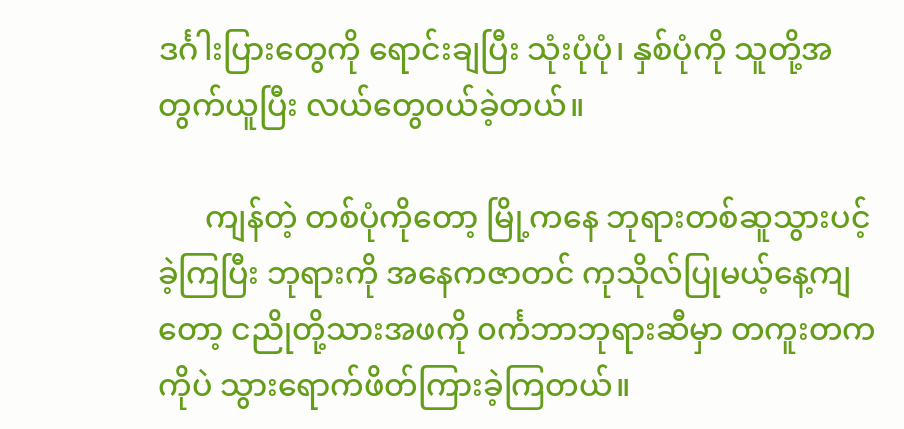ဒင်္ဂါးပြားတွေကို ရောင်းချပြီး သုံးပုံပုံ၊ နှစ်ပုံကို သူတို့အတွက်ယူပြီး လယ်တွေ၀ယ်ခဲ့တယ်။

      ကျန်တဲ့ တစ်ပုံကိုတော့ မြို့ကနေ ဘုရားတစ်ဆူသွားပင့်ခဲ့ကြပြီး ဘုရားကို အနေကဇာတင် ကုသိုလ်ပြုမယ့်နေ့ကျတော့ ငညိုတို့သားအဖကို ၀င်္ကဘာဘုရားဆီမှာ တကူးတကကိုပဲ သွားရောက်ဖိတ်ကြားခဲ့ကြတယ်။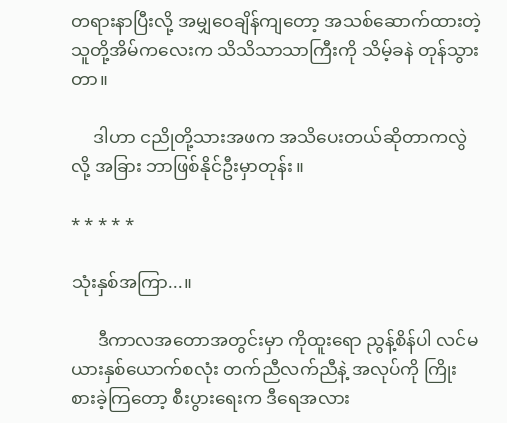တရားနာပြီးလို့ အမျှဝေချိန်ကျတော့ အသစ်ဆောက်ထားတဲ့ သူတို့အိမ်ကလေးက သိသိသာသာကြီးကို သိမ့်ခနဲ တုန်သွားတာ။

     ဒါဟာ ငညိုတို့သားအဖက အသိပေးတယ်ဆိုတာကလွဲလို့ အခြား ဘာဖြစ်နိုင်ဦးမှာတုန်း။

* * * * *

သုံးနှစ်အကြာ...။

      ဒီကာလအတောအတွင်းမှာ ကိုထူးရော ညွန့်စိန်ပါ လင်မယားနှစ်ယောက်စလုံး တက်ညီလက်ညီနဲ့ အလုပ်ကို ကြိုးစားခဲ့ကြတော့ စီးပွားရေးက ဒီရေအလား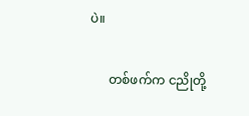ပဲ။

      တစ်ဖက်က ငညိုတို့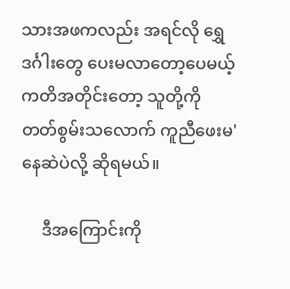သားအဖကလည်း အရင်လို ရွှေဒင်္ဂါးတွေ ပေးမလာတော့ပေမယ့် ကတိအတိုင်းတော့ သူတို့ကို တတ်စွမ်းသလောက် ကူညီဖေးမ'နေဆဲပဲလို့ ဆိုရမယ်။

     ဒီအကြောင်းကို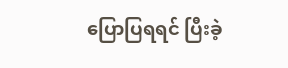ပြောပြရရင် ပြီးခဲ့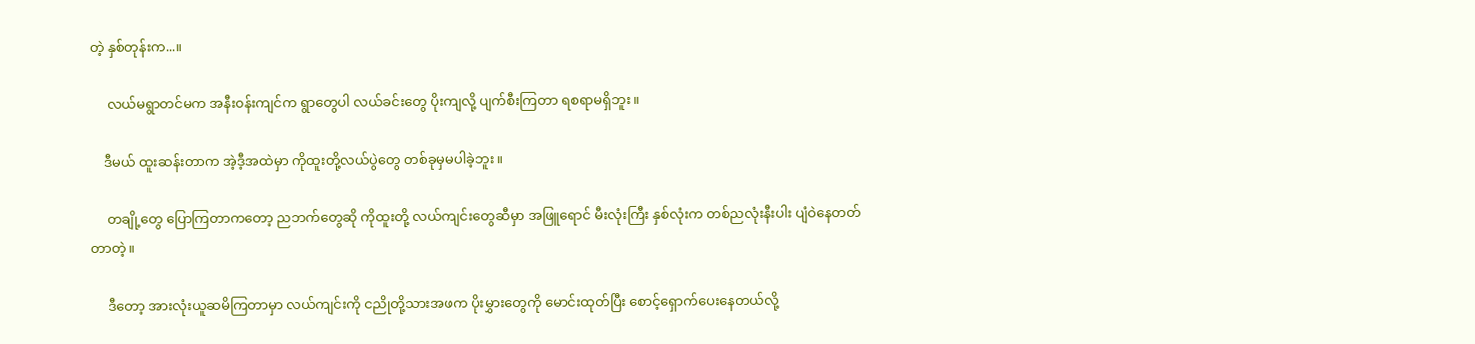တဲ့ နှစ်တုန်းက...။

     လယ်မရွာတင်မက အနီး၀န်းကျင်က ရွာတွေပါ လယ်ခင်းတွေ ပိုးကျလို့ ပျက်စီးကြတာ ရစရာမရှိဘူး။

    ဒီမယ် ထူးဆန်းတာက အဲ့ဒီ့အထဲမှာ ကိုထူးတို့လယ်ပွဲတွေ တစ်ခုမှမပါခဲ့ဘူး။

     တချို့တွေ ပြောကြတာကတော့ ညဘက်တွေဆို ကိုထူးတို့ လယ်ကျင်းတွေဆီမှာ အဖြူရောင် မီးလုံးကြီး နှစ်လုံးက တစ်ညလုံးနီးပါး ပျံဝဲနေတတ်တာတဲ့။

     ဒီတော့ အားလုံးယူဆမိကြတာမှာ လယ်ကျင်းကို ငညိုတို့သားအဖက ပိုးမွှားတွေကို မောင်းထုတ်ပြီး စောင့်ရှောက်ပေးနေတယ်လို့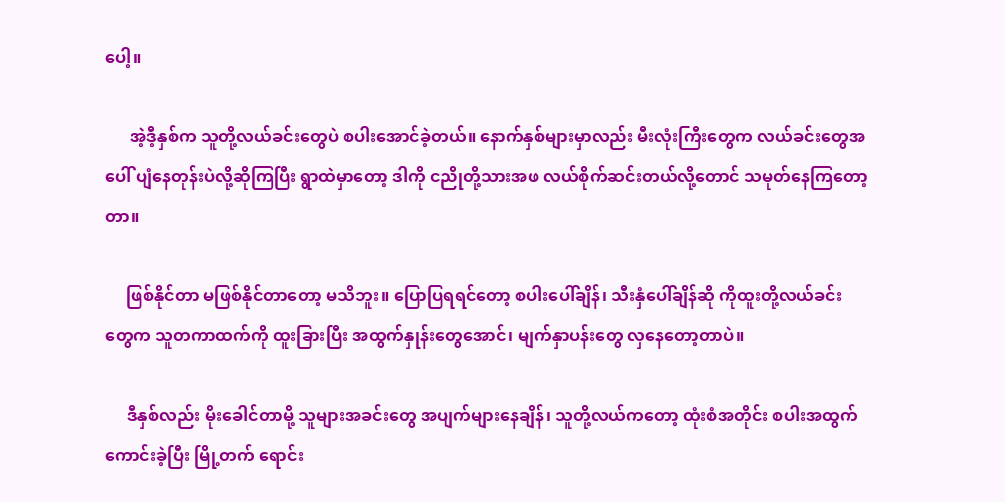ပေါ့။

      အဲ့ဒီ့နှစ်က သူတို့လယ်ခင်းတွေပဲ စပါးအောင်ခဲ့တယ်။ နောက်နှစ်များမှာလည်း မီးလုံးကြီးတွေက လယ်ခင်းတွေအပေါ် ပျံနေတုန်းပဲလို့ဆိုကြပြီး ရွာထဲမှာတော့ ဒါကို ငညိုတို့သားအဖ လယ်စိုက်ဆင်းတယ်လို့တောင် သမုတ်နေကြတော့တာ။

     ဖြစ်နိုင်တာ မဖြစ်နိုင်တာတော့ မသိဘူး။ ပြောပြရရင်တော့ စပါးပေါ်ချိန်၊ သီးနှံပေါ်ချိန်ဆို ကိုထူးတို့လယ်ခင်းတွေက သူတကာထက်ကို ထူးခြားပြီး အထွက်နှုန်းတွေအောင်၊ မျက်နှာပန်းတွေ လှနေတော့တာပဲ။

     ဒီနှစ်လည်း မိုးခေါင်တာမို့ သူများအခင်းတွေ အပျက်များနေချိန်၊ သူတို့လယ်ကတော့ ထုံးစံအတိုင်း စပါးအထွက်ကောင်းခဲ့ပြီး မြို့တက် ရောင်း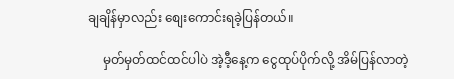ချချိန်မှာလည်း စျေးကောင်းရခဲ့ပြန်တယ်။

     မှတ်မှတ်ထင်ထင်ပါပဲ အဲ့ဒီ့နေ့က ငွေထုပ်ပိုက်လို့ အိမ်ပြန်လာတဲ့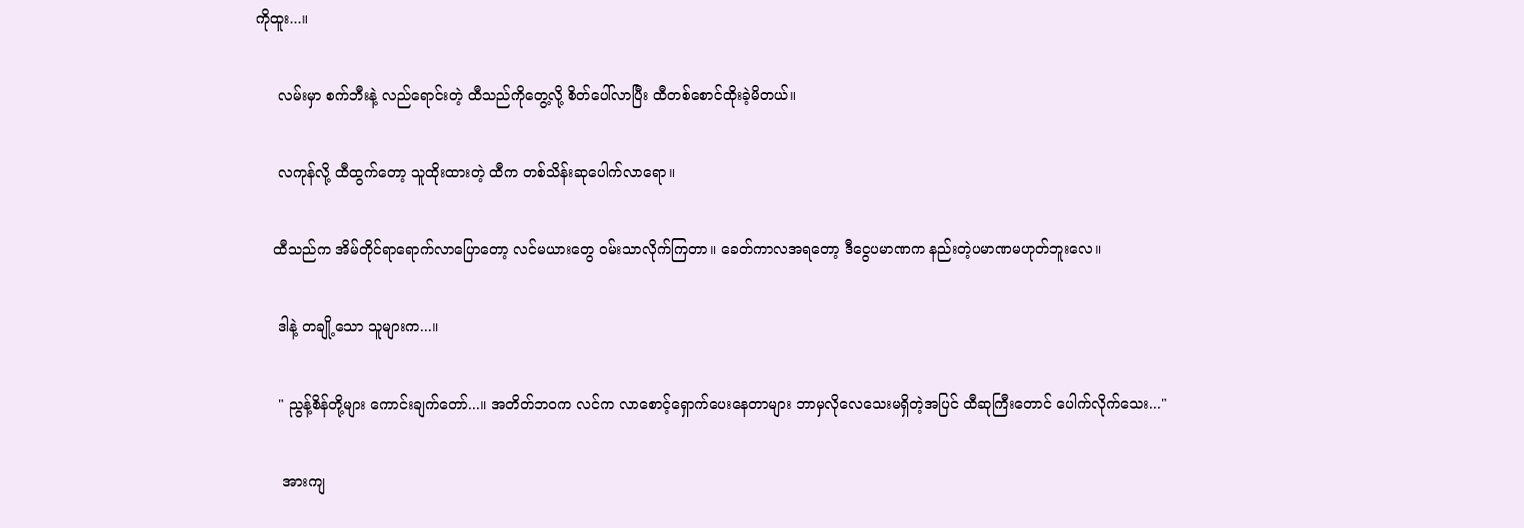ကိုထူး...။

     လမ်းမှာ စက်ဘီးနဲ့ လည်ရောင်းတဲ့ ထီသည်ကိုတွေ့လို့ စိတ်ပေါ်လာပြီး ထီတစ်စောင်ထိုးခဲ့မိတယ်။

     လကုန်လို့ ထီထွက်တော့ သူထိုးထားတဲ့ ထီက တစ်သိန်းဆုပေါက်လာရော။

    ထီသည်က အိမ်တိုင်ရာရောက်လာပြောတော့ လင်မယားတွေ ၀မ်းသာလိုက်ကြတာ။ ခေတ်ကာလအရတော့ ဒီငွေပမာဏက နည်းတဲ့ပမာဏမဟုတ်ဘူးလေ။

     ဒါနဲ့ တချို့သော သူများက...။

     " ညွန့်စိန်တို့များ ကောင်းချက်တော်...။ အတိတ်ဘ၀က လင်က လာစောင့်ရှောက်ပေးနေတာများ ဘာမှလိုလေသေးမရှိတဲ့အပြင် ထီဆုကြီးတောင် ပေါက်လိုက်သေး..."

      အားကျ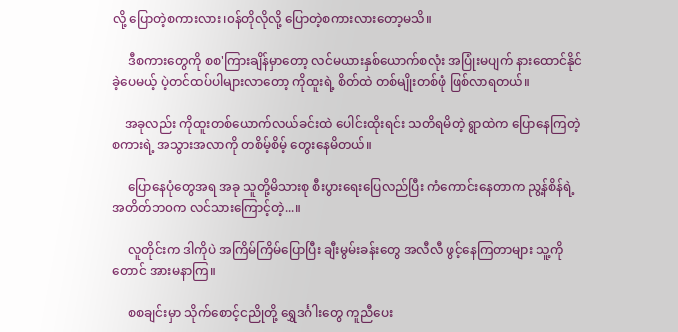လို့ ပြောတဲ့စကားလား၊၀န်တိုလိုလို့ ပြောတဲ့စကားလားတော့မသိ။

     ဒီစကားတွေကို စစ'ကြားချိန်မှာတော့ လင်မယားနှစ်ယောက်စလုံး အပြုံးမပျက် နားထောင်နိုင်ခဲ့ပေမယ့် ပဲ့တင်ထပ်ပါများလာတော့ ကိုထူးရဲ့ စိတ်ထဲ တစ်မျိုးတစ်ဖုံ ဖြစ်လာရတယ်။

    အခုလည်း ကိုထူးတစ်ယောက်လယ်ခင်းထဲ ပေါင်းထိုးရင်း သတိရမိတဲ့ ရွာထဲက ပြောနေကြတဲ့ စကားရဲ့ အသွားအလာကို တစိမ့်စိမ့် တွေးနေမိတယ်။

     ပြောနေပုံတွေအရ အခု သူတို့မိသားစု စီးပွားရေးပြေလည်ပြီး ကံကောင်းနေတာက ညွ့န်စိန်ရဲ့ အတိတ်ဘ၀က လင်သားကြောင့်တဲ့...။

     လူတိုင်းက ဒါကိုပဲ အကြိမ်ကြိမ်ပြောပြီး ချီးမွမ်းခန်းတွေ အလီလီ ဖွင့်နေကြတာများ သူ့ကိုတောင် အားမနာကြ။

     စစချင်းမှာ သိုက်စောင့်ငညိုတို့ ရွှေဒင်္ဂါးတွေ ကူညီပေး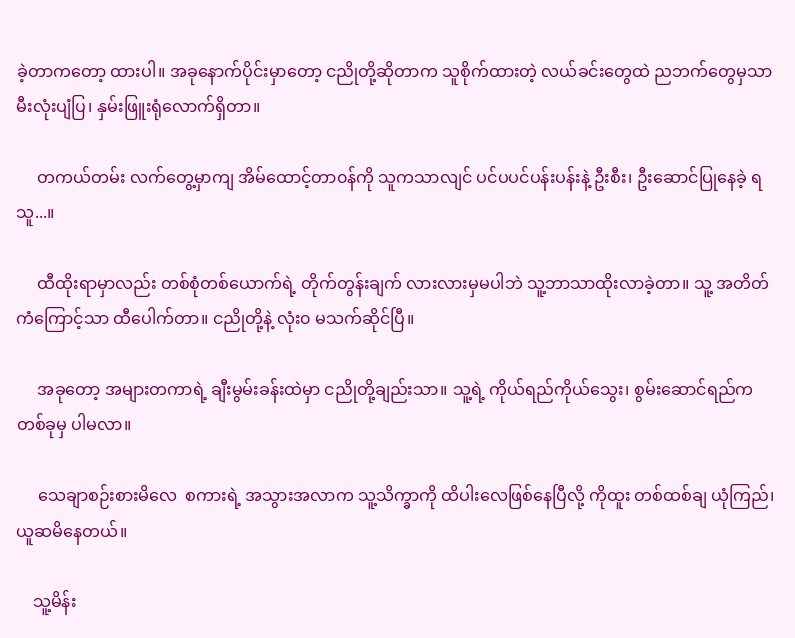ခဲ့တာကတော့ ထားပါ။ အခုနောက်ပိုင်းမှာတော့ ငညိုတို့ဆိုတာက သူစိုက်ထားတဲ့ လယ်ခင်းတွေထဲ ညဘက်တွေမှသာ မီးလုံးပျံပြ၊ နှမ်းဖြူးရုံလောက်ရှိတာ။

     တကယ်တမ်း လက်တွေ့မှာကျ အိမ်ထောင့်တာ၀န်ကို သူကသာလျင် ပင်ပပင်ပန်းပန်းနဲ့ ဦးစီး၊ ဦးဆောင်ပြုနေခဲ့ ရသူ...။

     ထီထိုးရာမှာလည်း တစ်စုံတစ်ယောက်ရဲ့ တိုက်တွန်းချက် လားလားမှမပါဘဲ သူ့ဘာသာထိုးလာခဲ့တာ။ သူ့ အတိတ်ကံကြောင့်သာ ထီပေါက်တာ။ ငညိုတို့နဲ့ လုံး၀ မသက်ဆိုင်ပြီ။

     အခုတော့ အများတကာရဲ့ ချီးမွမ်းခန်းထဲမှာ ငညိုတို့ချည်းသာ။ သူ့ရဲ့ ကိုယ်ရည်ကိုယ်သွေး၊ စွမ်းဆောင်ရည်က တစ်ခုမှ ပါမလာ။

     သေချာစဉ်းစားမိလေ  စကားရဲ့ အသွားအလာက သူ့သိက္ခာကို ထိပါးလေဖြစ်နေပြီလို့ ကိုထူး တစ်ထစ်ချ ယုံကြည်၊ ယူဆမိနေတယ်။

    သူ့မိန်း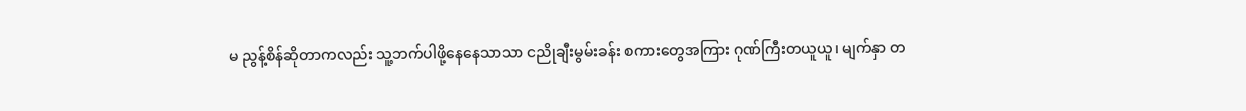မ ညွန့်စိန်ဆိုတာကလည်း သူ့ဘက်ပါဖို့နေနေသာသာ ငညိုချီးမွမ်းခန်း စကားတွေအကြား ဂုဏ်ကြီးတယူယူ၊ မျက်နှာ တ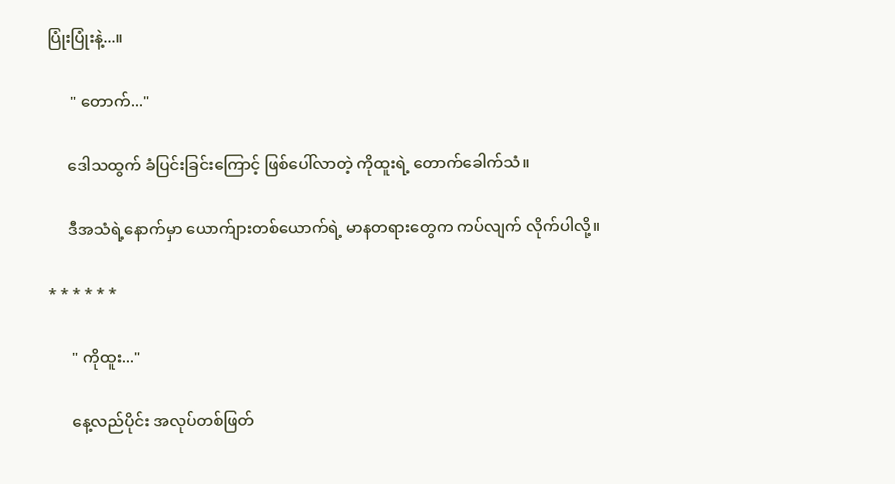ပြုံးပြုံးနဲ့...။

      " တောက်..."

     ဒေါသထွက် ခံပြင်းခြင်းကြောင့် ဖြစ်ပေါ်လာတဲ့ ကိုထူးရဲ့ တောက်ခေါက်သံ။

     ဒီအသံရဲ့နောက်မှာ ယောက်ျားတစ်ယောက်ရဲ့ မာနတရားတွေက ကပ်လျက် လိုက်ပါလို့။

* * * * * *

      " ကိုထူး..."

      နေ့လည်ပိုင်း အလုပ်တစ်ဖြတ်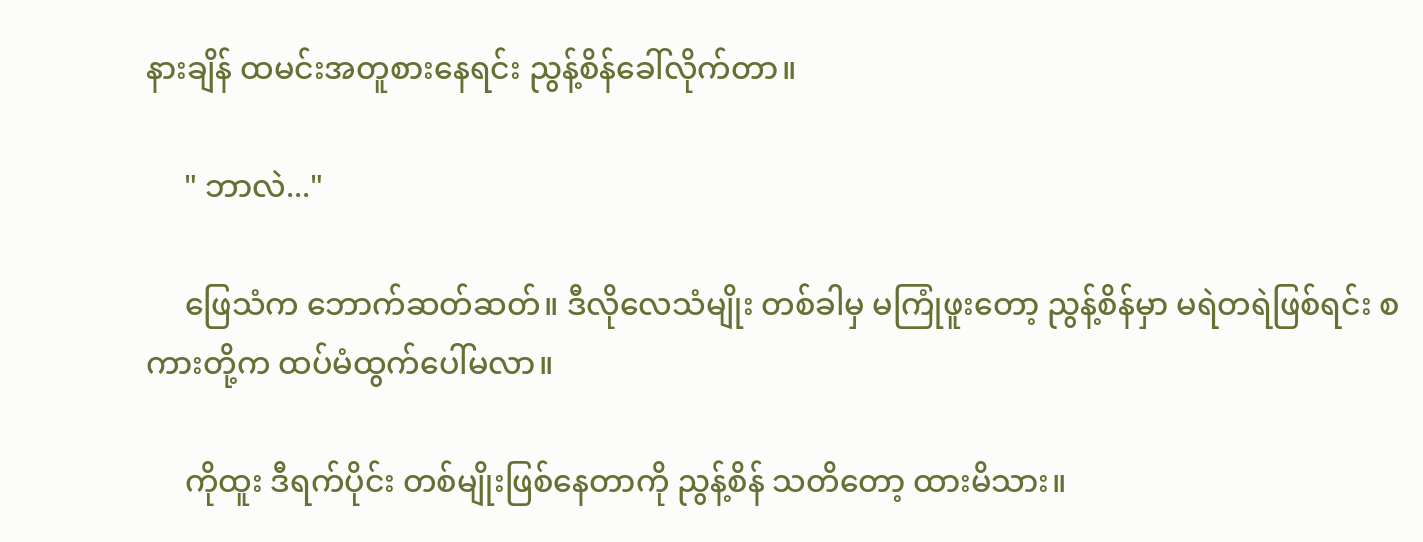နားချိန် ထမင်းအတူစားနေရင်း ညွန့်စိန်ခေါ်လိုက်တာ။

     " ဘာလဲ..."

     ဖြေသံက ဘောက်ဆတ်ဆတ်။ ဒီလိုလေသံမျိုး တစ်ခါမှ မကြုံဖူးတော့ ညွန့်စိန်မှာ မရဲတရဲဖြစ်ရင်း စကားတို့က ထပ်မံထွက်ပေါ်မလာ။

     ကိုထူး ဒီရက်ပိုင်း တစ်မျိုးဖြစ်နေတာကို ညွန့်စိန် သတိတော့ ထားမိသား။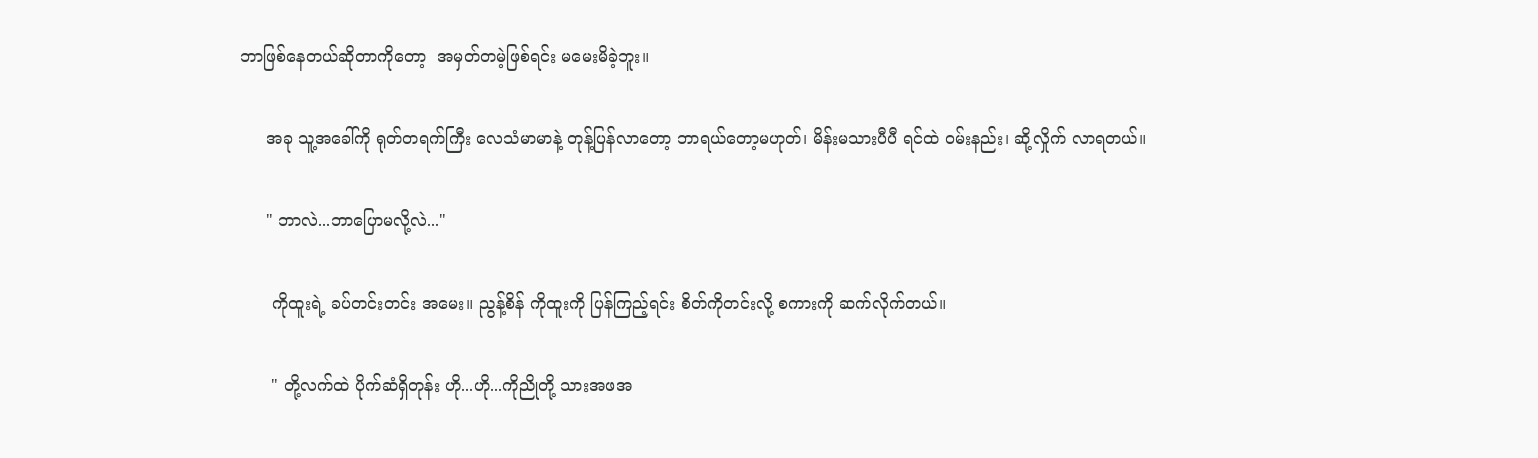ဘာဖြစ်နေတယ်ဆိုတာကိုတော့  အမှတ်တမဲ့ဖြစ်ရင်း မမေးမိခဲ့ဘူး။

     အခု သူ့အခေါ်ကို ရုတ်တရက်ကြီး လေသံမာမာနဲ့ တုန့်ပြန်လာတော့ ဘာရယ်တော့မဟုတ်၊ မိန်းမသားပီပီ ရင်ထဲ ၀မ်းနည်း၊ ဆို့လှိုက် လာရတယ်။

     " ဘာလဲ...ဘာပြောမလို့လဲ..."

      ကိုထူးရဲ့ ခပ်တင်းတင်း အမေး။ ညွန့်စိန် ကိုထူးကို ပြန်ကြည့်ရင်း စိတ်ကိုတင်းလို့ စကားကို ဆက်လိုက်တယ်။

      " တို့လက်ထဲ ပိုက်ဆံရှိတုန်း ဟို...ဟို...ကိုညိုတို့ သားအဖအ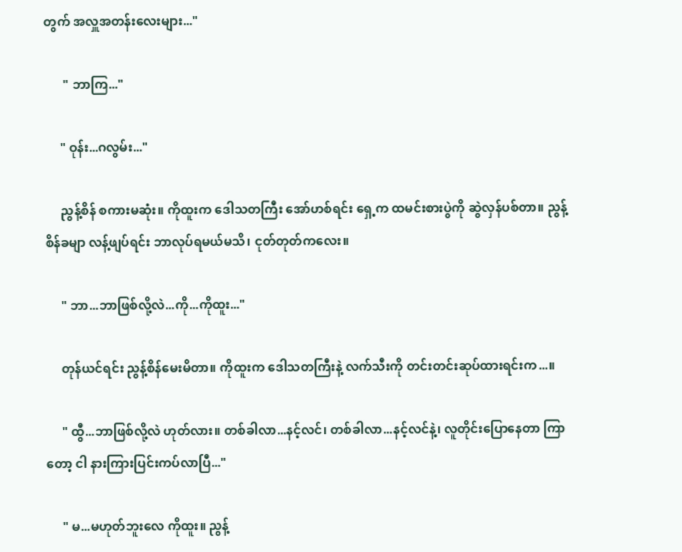တွက် အလှူအတန်းလေးများ..."

      " ဘာကြ..."

     " ဝုန်း...ဂလွမ်း..."

     ညွန့်စိန် စကားမဆုံး။ ကိုထူးက ဒေါသတကြီး အော်ဟစ်ရင်း ရှေ့က ထမင်းစားပွဲကို ဆွဲလှန်ပစ်တာ။ ညွန့်စိန်ခမျာ လန့်ဖျပ်ရင်း ဘာလုပ်ရမယ်မသိ၊ ငုတ်တုတ်ကလေး။

     " ဘာ...ဘာဖြစ်လို့လဲ...ကို...ကိုထူး..."

     တုန်ယင်ရင်း ညွန့်စိန်မေးမိတာ။ ကိုထူးက ဒေါသတကြီးနဲ့ လက်သီးကို တင်းတင်းဆုပ်ထားရင်းက...။

     " ထွီ...ဘာဖြစ်လို့လဲ ဟုတ်လား။ တစ်ခါလာ...နင့်လင်၊ တစ်ခါလာ...နင့်လင်နဲ့၊ လူတိုင်းပြောနေတာ ကြာတော့ ငါ နားကြားပြင်းကပ်လာပြီ..."

     " မ...မဟုတ်ဘူးလေ ကိုထူး။ ညွန့်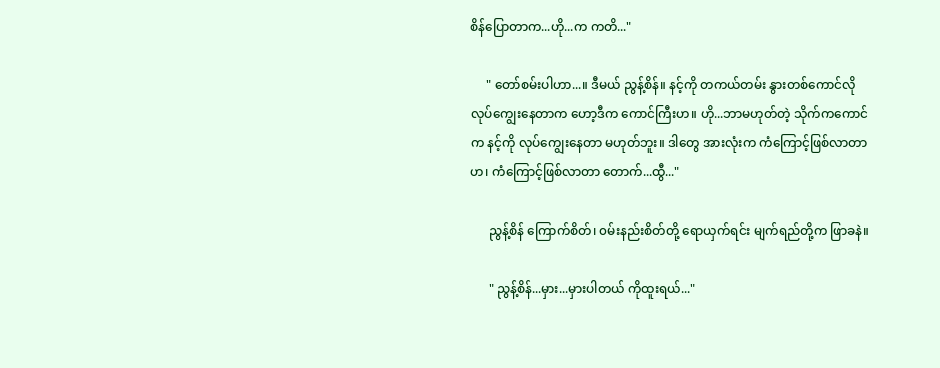စိန်ပြောတာက...ဟို...က ကတိ..."

     " တော်စမ်းပါဟာ...။ ဒီမယ် ညွန့်စိန်။ နင့်ကို တကယ်တမ်း နွားတစ်ကောင်လို လုပ်ကျွေးနေတာက ဟော့ဒီက ကောင်ကြီးဟ။ ဟို...ဘာမဟုတ်တဲ့ သိုက်ကကောင်က နင့်ကို လုပ်ကျွေးနေတာ မဟုတ်ဘူး။ ဒါတွေ အားလုံးက ကံကြောင့်ဖြစ်လာတာဟ၊ ကံကြောင့်ဖြစ်လာတာ တောက်...ထွီ..."

      ညွန့်စိန် ကြောက်စိတ်၊ ၀မ်းနည်းစိတ်တို့ ရောယှက်ရင်း မျက်ရည်တို့က ဖြာခနဲ။

      " ညွန့်စိန်...မှား...မှားပါတယ် ကိုထူးရယ်..."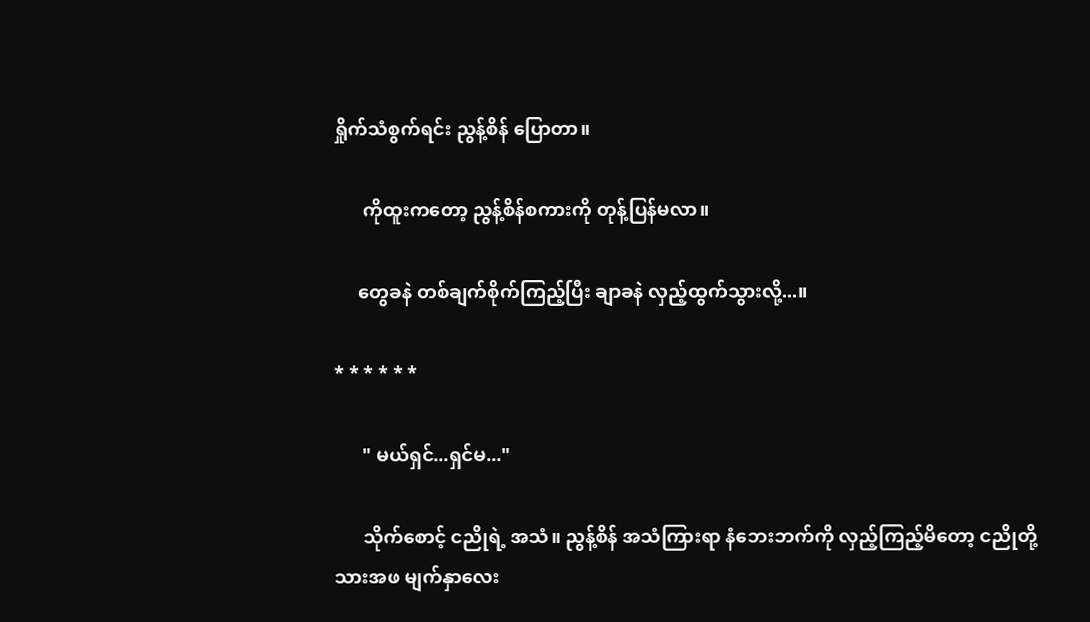ရှိုက်သံစွက်ရင်း ညွန့်စိန် ပြောတာ။

      ကိုထူးကတော့ ညွန့်စိန်စကားကို တုန့်ပြန်မလာ။

     တွေခနဲ တစ်ချက်စိုက်ကြည့်ပြီး ချာခနဲ လှည့်ထွက်သွားလို့...။

* * * * * *

      " မယ်ရှင်...ရှင်မ..."

      သိုက်စောင့် ငညိုရဲ့ အသံ။ ညွန့်စိန် အသံကြားရာ နံဘေးဘက်ကို လှည့်ကြည့်မိတော့ ငညိုတို့သားအဖ မျက်နှာလေး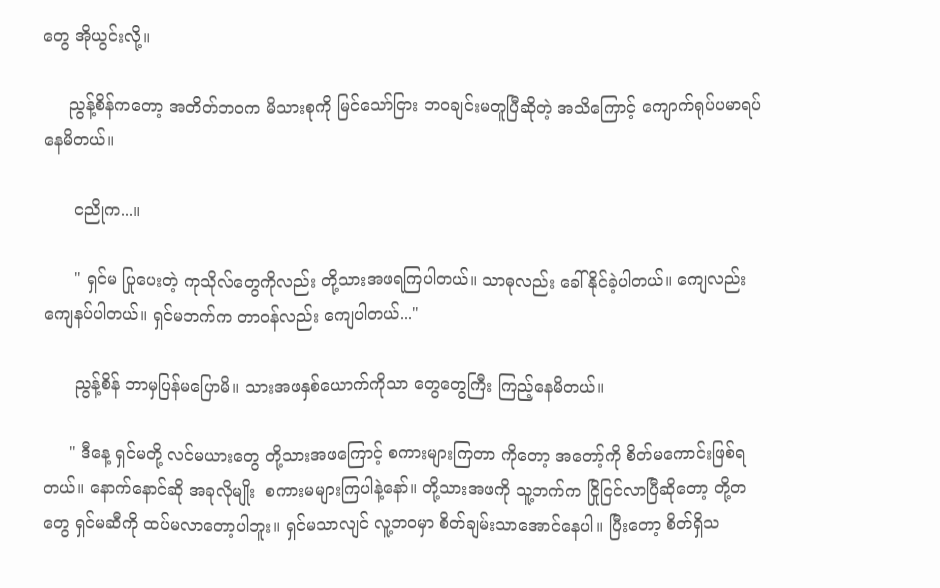တွေ အိုယွင်းလို့။

     ညွန့်စိန်ကတော့ အတိတ်ဘ၀က မိသားစုကို မြင်သော်ငြား ဘ၀ချင်းမတူပြီဆိုတဲ့ အသိကြောင့် ကျောက်ရုပ်ပမာရပ်နေမိတယ်။

      ငညိုက...။

      " ရှင်မ ပြုပေးတဲ့ ကုသိုလ်တွေကိုလည်း တို့သားအဖရကြပါတယ်။ သာဓုလည်း ခေါ်နိုင်ခဲ့ပါတယ်။ ကျေလည်းကျေနပ်ပါတယ်။ ရှင်မဘက်က တာ၀န်လည်း ကျေပါတယ်..."

      ညွန့်စိန် ဘာမှပြန်မပြောမိ။ သားအဖနှစ်ယောက်ကိုသာ တွေတွေကြီး ကြည့်နေမိတယ်။

     " ဒီနေ့ ရှင်မတို့ လင်မယားတွေ တို့သားအဖကြောင့် စကားများကြတာ ကိုတော့ အတော့်ကို စိတ်မကောင်းဖြစ်ရတယ်။ နောက်နောင်ဆို အခုလိုမျိုး  စကားမများကြပါနဲ့နော်။ တို့သားအဖကို သူ့ဘက်က ငြိုငြင်လာပြီဆိုတော့ တို့တတွေ ရှင်မဆီကို ထပ်မလာတော့ပါဘူး။ ရှင်မသာလျင် လူ့ဘ၀မှာ စိတ်ချမ်းသာအောင်နေပါ။ ပြီးတော့ စိတ်ရှိသ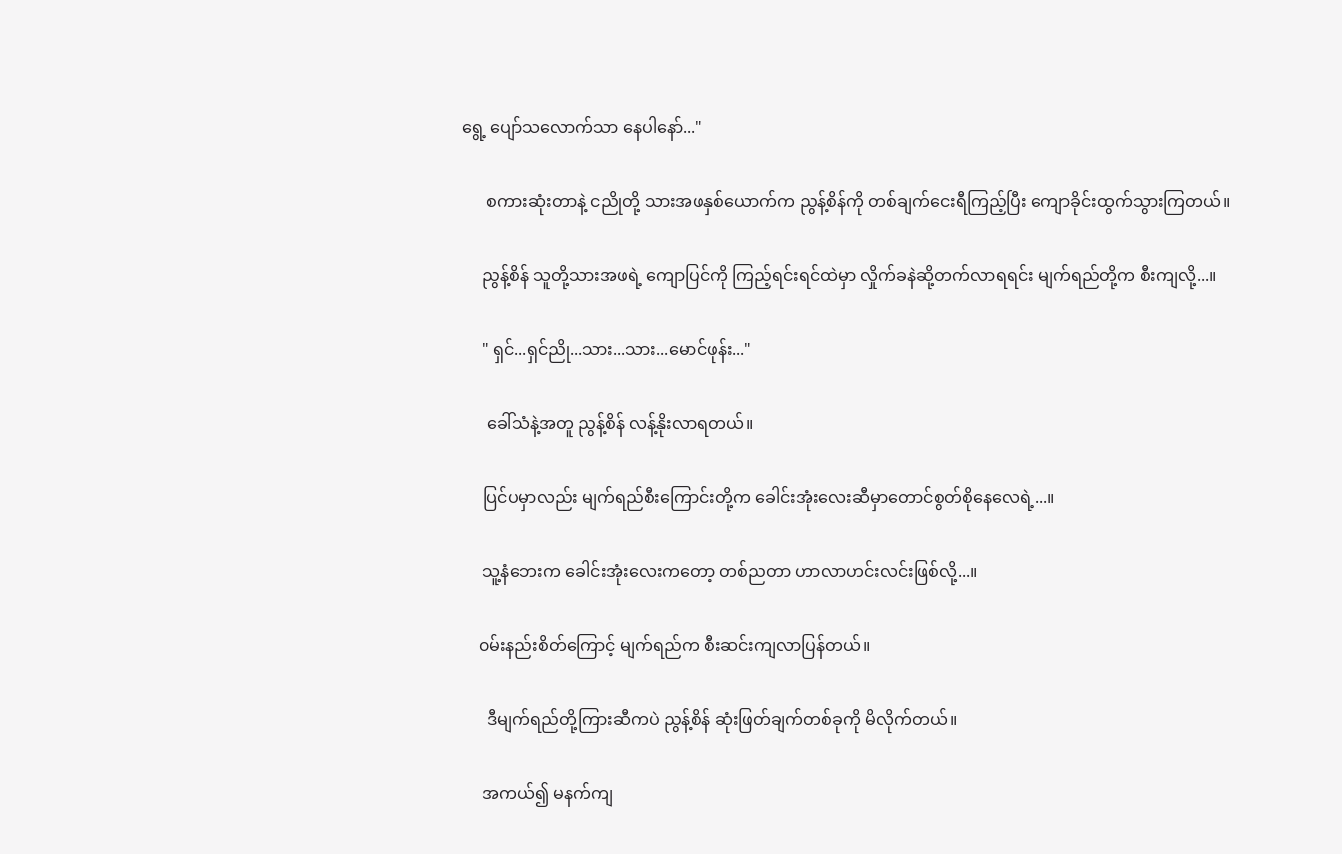ရွေ့ ပျော်သလောက်သာ နေပါနော်..."

      စကားဆုံးတာနဲ့ ငညိုတို့ သားအဖနှစ်ယောက်က ညွန့်စိန်ကို တစ်ချက်ငေးရီကြည့်ပြီး ကျောခိုင်းထွက်သွားကြတယ်။

     ညွန့်စိန် သူတို့သားအဖရဲ့ ကျောပြင်ကို ကြည့်ရင်းရင်ထဲမှာ လှိုက်ခနဲဆို့တက်လာရရင်း မျက်ရည်တို့က စီးကျလို့...။

     " ရှင်...ရှင်ညို...သား...သား...မောင်ဖုန်း..."

      ခေါ်သံနဲ့အတူ ညွန့်စိန် လန့်နိုးလာရတယ်။

     ပြင်ပမှာလည်း မျက်ရည်စီးကြောင်းတို့က ခေါင်းအုံးလေးဆီမှာတောင်စွတ်စိုနေလေရဲ့...။

     သူ့နံဘေးက ခေါင်းအုံးလေးကတော့ တစ်ညတာ ဟာလာဟင်းလင်းဖြစ်လို့...။

    ၀မ်းနည်းစိတ်ကြောင့် မျက်ရည်က စီးဆင်းကျလာပြန်တယ်။

      ဒီမျက်ရည်တို့ကြားဆီကပဲ ညွန့်စိန် ဆုံးဖြတ်ချက်တစ်ခုကို မိလိုက်တယ်။

     အကယ်၍ မနက်ကျ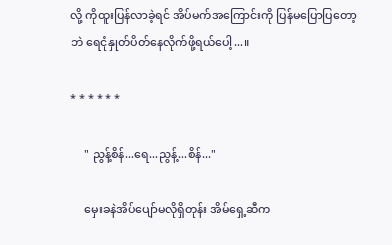လို့ ကိုထူးပြန်လာခဲ့ရင် အိပ်မက်အကြောင်းကို ပြန်မပြောပြတော့ဘဲ ရေငုံနှုတ်ပိတ်နေလိုက်ဖို့ရယ်ပေါ့...။

* * * * * *

     " ညွန့်စိန်...ရေ...ညွန့်...စိန်..."

     မှေးခနဲအိပ်ပျော်မလိုရှိတုန်း အိမ်ရှေ့ဆီက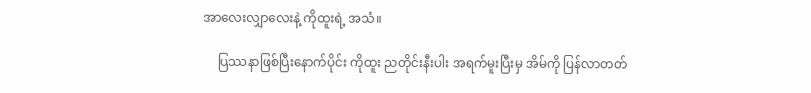အာလေးလျှာလေးနဲ့ ကိုထူးရဲ့ အသံ။

     ပြဿနာဖြစ်ပြီးနောက်ပိုင်း ကိုထူး ညတိုင်းနီးပါး အရက်မူးပြီးမှ အိမ်ကို ပြန်လာတတ်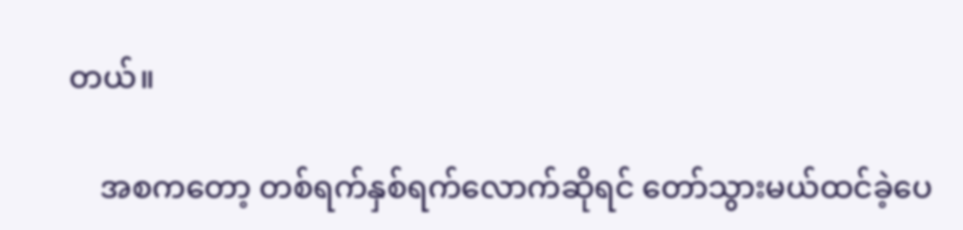တယ်။

    အစကတော့ တစ်ရက်နှစ်ရက်လောက်ဆိုရင် တော်သွားမယ်ထင်ခဲ့ပေ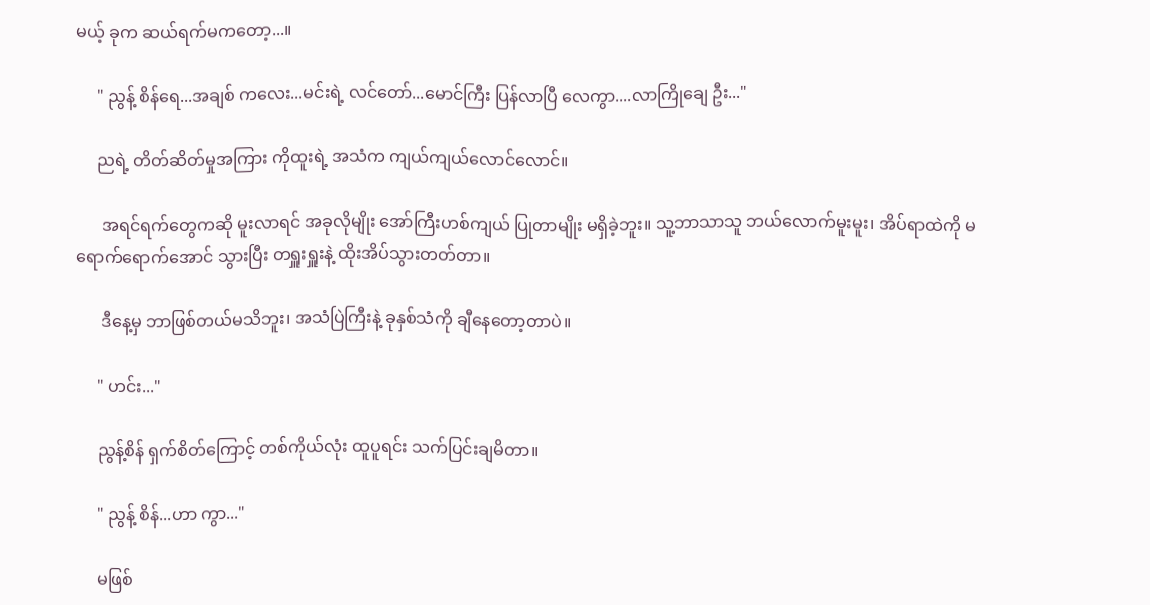မယ့် ခုက ဆယ်ရက်မကတော့...။

     " ညွန့် စိန်ရေ...အချစ် ကလေး...မင်းရဲ့ လင်တော်...မောင်ကြီး ပြန်လာပြီ လေကွာ....လာကြိုချေ ဦး..."

     ညရဲ့ တိတ်ဆိတ်မှုအကြား ကိုထူးရဲ့ အသံက ကျယ်ကျယ်လောင်လောင်။

      အရင်ရက်တွေကဆို မူးလာရင် အခုလိုမျိုး အော်ကြီးဟစ်ကျယ် ပြုတာမျိုး မရှိခဲ့ဘူး။ သူ့ဘာသာသူ ဘယ်လောက်မူးမူး၊ အိပ်ရာထဲကို မရောက်ရောက်အောင် သွားပြီး တရှူးရှူးနဲ့ ထိုးအိပ်သွားတတ်တာ။

      ဒီနေ့မှ ဘာဖြစ်တယ်မသိဘူး၊ အသံပြဲကြီးနဲ့ ခုနှစ်သံကို ချီနေတော့တာပဲ။

     " ဟင်း..."

     ညွန့်စိန် ရှက်စိတ်ကြောင့် တစ်ကိုယ်လုံး ထူပူရင်း သက်ပြင်းချမိတာ။

     " ညွန့် စိန်...ဟာ ကွာ..."

     မဖြစ်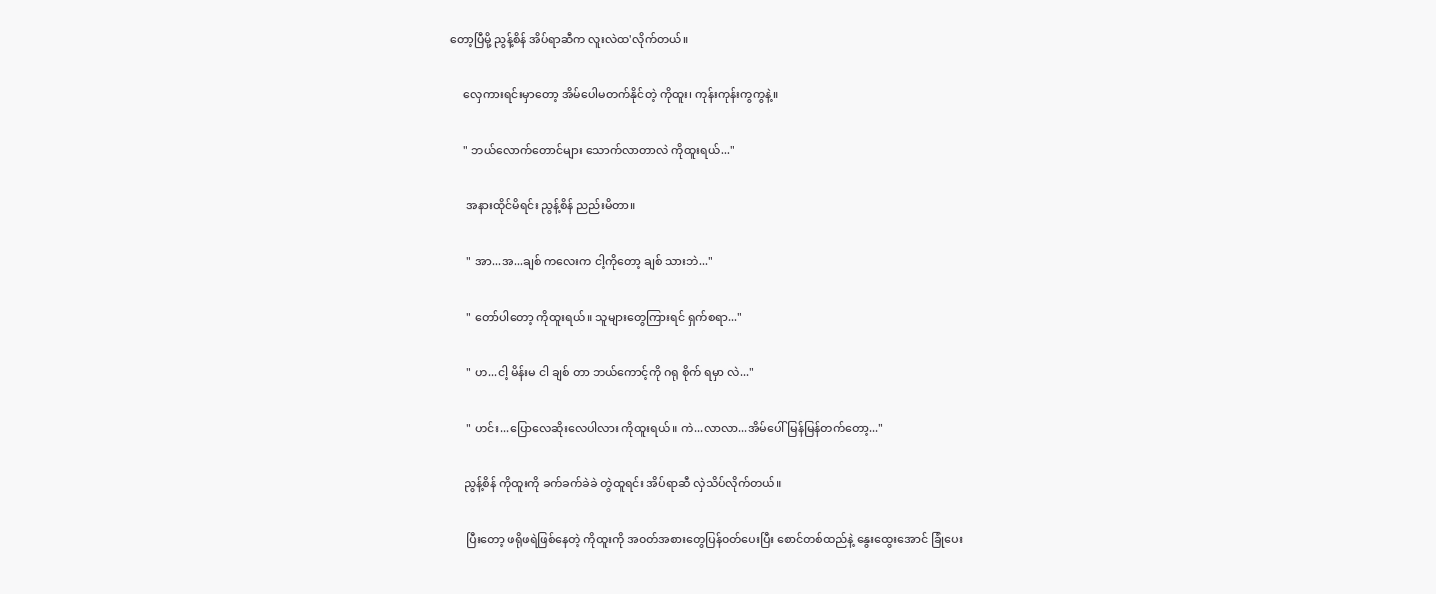တော့ပြီမို့ ညွန့်စိန် အိပ်ရာဆီက လူးလဲထ'လိုက်တယ်။

     လှေကားရင်းမှာတော့ အိမ်ပေါမတက်နိုင်တဲ့ ကိုထူး၊ ကုန်းကုန်းကွကွနဲ့။

     " ဘယ်လောက်တောင်များ သောက်လာတာလဲ ကိုထူးရယ်..."

      အနားထိုင်မိရင်း ညွန့်စိန် ညည်းမိတာ။

      " အာ...အ...ချစ် ကလေးက ငါ့ကိုတော့ ချစ် သားဘဲ..."

      " တော်ပါတော့ ကိုထူးရယ်။ သူများတွေကြားရင် ရှက်စရာ..."

      " ဟ...ငါ့ မိန်းမ ငါ ချစ် တာ ဘယ်ကောင့်ကို ဂရု စိုက် ရမှာ လဲ..."

      " ဟင်း...ပြောလေဆိုးလေပါလား ကိုထူးရယ်။ ကဲ...လာလာ...အိမ်ပေါ် မြန်မြန်တက်တော့..."

     ညွန့်စိန် ကိုထူးကို ခက်ခက်ခဲခဲ တွဲထူရင်း အိပ်ရာဆီ လှဲသိပ်လိုက်တယ်။

      ပြီးတော့ ဖရိုဖရဲဖြစ်နေတဲ့ ကိုထူးကို အ၀တ်အစားတွေပြန်၀တ်ပေးပြီး စောင်တစ်ထည်နဲ့ နွေးထွေးအောင် ခြုံပေး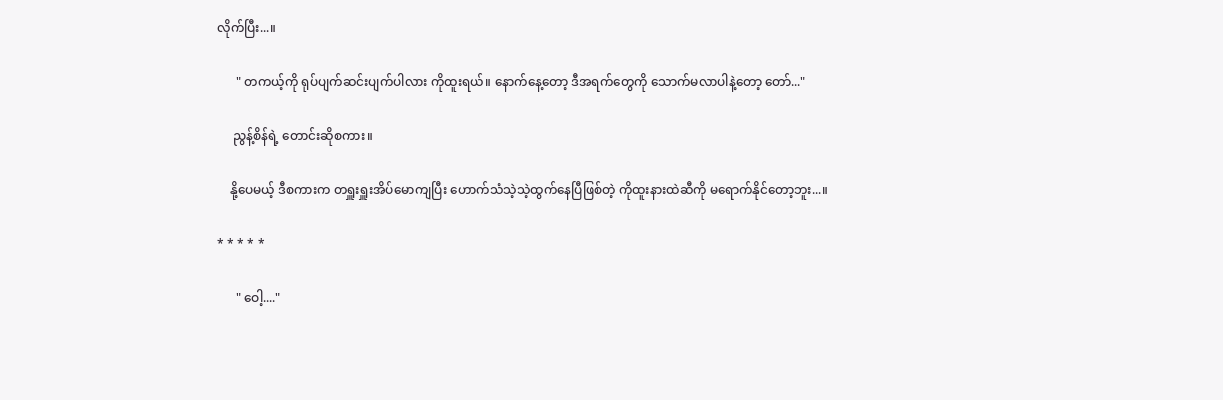လိုက်ပြီး...။

      " တကယ့်ကို ရုပ်ပျက်ဆင်းပျက်ပါလား ကိုထူးရယ်။ နောက်နေ့တော့ ဒီအရက်တွေကို သောက်မလာပါနဲ့တော့ တော်..."

     ညွန့်စိန်ရဲ့ တောင်းဆိုစကား။

    နို့ပေမယ့် ဒီစကားက တရှူးရှူးအိပ်မောကျပြီး ဟောက်သံသဲ့သဲ့ထွက်နေပြီဖြစ်တဲ့ ကိုထူးနားထဲဆီကို မရောက်နိုင်တော့ဘူး...။

* * * * *

      " ဝေါ့...."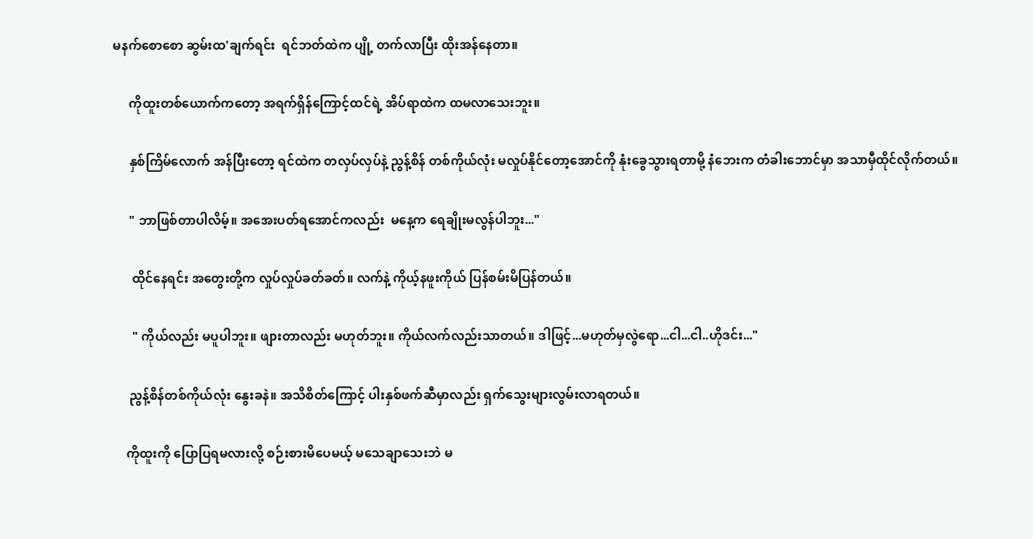မနက်စောစော ဆွမ်းထ'ချက်ရင်း  ရင်ဘတ်ထဲက ပျို့ တက်လာပြီး ထိုးအန်နေတာ။

     ကိုထူးတစ်ယောက်ကတော့ အရက်ရှိန်ကြောင့်ထင်ရဲ့ အိပ်ရာထဲက ထမလာသေးဘူး။

     နှစ်ကြိမ်လောက် အန်ပြီးတော့ ရင်ထဲက တလှပ်လှပ်နဲ့ ညွန့်စိန် တစ်ကိုယ်လုံး မလှုပ်နိုင်တော့အောင်ကို နုံးခွေသွားရတာမို့ နံဘေးက တံခါးဘောင်မှာ အသာမှီထိုင်လိုက်တယ်။

     " ဘာဖြစ်တာပါလိမ့်။ အအေးပတ်ရအောင်ကလည်း  မနေ့က ရေချိုးမလွန်ပါဘူး..."

      ထိုင်နေရင်း အတွေးတို့က လှုပ်လှုပ်ခတ်ခတ်။ လက်နဲ့ ကိုယ့်နဖူးကိုယ် ပြန်စမ်းမိပြန်တယ်။

      " ကိုယ်လည်း မပူပါဘူး။ ဖျားတာလည်း မဟုတ်ဘူး။ ကိုယ်လက်လည်းသာတယ်။ ဒါဖြင့်...မဟုတ်မှလွဲရော...ငါ...ငါ..ဟိုဒင်း..."

     ညွန့်စိန်တစ်ကိုယ်လုံး နွေးခနဲ။ အသိစိတ်ကြောင့် ပါးနှစ်ဖက်ဆီမှာလည်း ရှက်သွေးများလွမ်းလာရတယ်။

    ကိုထူးကို ပြောပြရမလားလို့ စဉ်းစားမိပေမယ့် မသေချာသေးဘဲ မ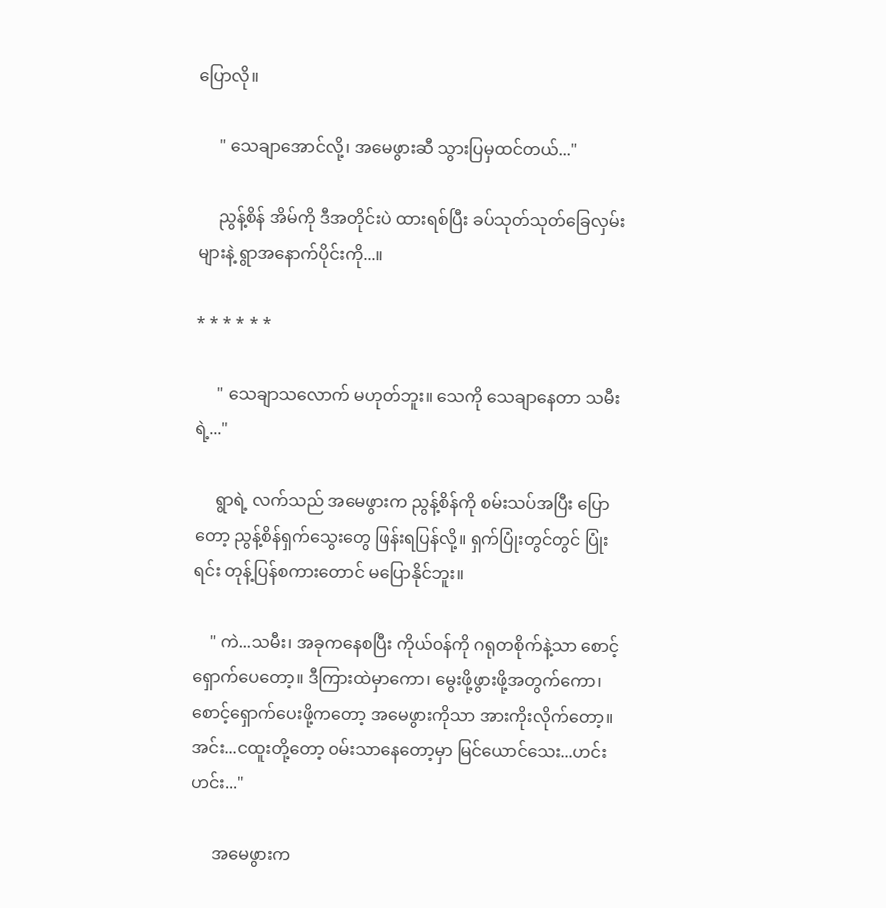ပြောလို။

     " သေချာအောင်လို့၊ အမေဖွားဆီ သွားပြမှထင်တယ်..."

     ညွန့်စိန် အိမ်ကို ဒီအတိုင်းပဲ ထားရစ်ပြီး ခပ်သုတ်သုတ်ခြေလှမ်းများနဲ့ ရွာအနောက်ပိုင်းကို...။

* * * * * *

     " သေချာသလောက် မဟုတ်ဘူး။ သေကို သေချာနေတာ သမီးရဲ့..."

     ရွာရဲ့ လက်သည် အမေဖွားက ညွန့်စိန်ကို စမ်းသပ်အပြီး ပြောတော့ ညွန့်စိန်ရှက်သွေးတွေ ဖြန်းရပြန်လို့။ ရှက်ပြုံးတွင်တွင် ပြုံးရင်း တုန့်ပြန်စကားတောင် မပြောနိုင်ဘူး။

    " ကဲ...သမီး၊ အခုကနေစပြီး ကိုယ်၀န်ကို ဂရုတစိုက်နဲ့သာ စောင့်ရှောက်ပေတော့။ ဒီကြားထဲမှာကော၊ မွေးဖို့ဖွားဖို့အတွက်ကော၊ စောင့်ရှောက်ပေးဖို့ကတော့ အမေဖွားကိုသာ အားကိုးလိုက်တော့။ အင်း...ငထူးတို့တော့ ၀မ်းသာနေတော့မှာ မြင်ယောင်သေး...ဟင်းဟင်း..."

     အမေဖွားက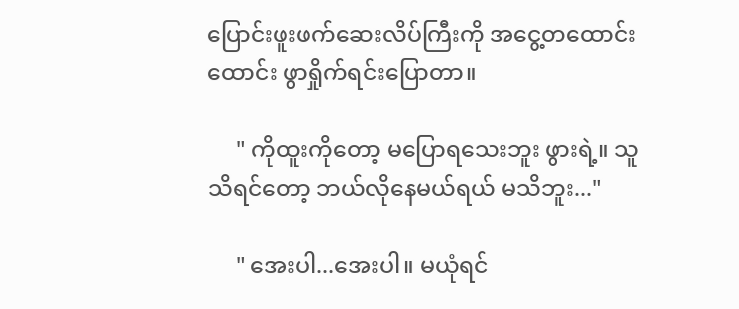ပြောင်းဖူးဖက်ဆေးလိပ်ကြီးကို အငွေ့တထောင်းထောင်း ဖွာရှိုက်ရင်းပြောတာ။

     " ကိုထူးကိုတော့ မပြောရသေးဘူး ဖွားရဲ့။ သူသိရင်တော့ ဘယ်လိုနေမယ်ရယ် မသိဘူး..."

     " အေးပါ...အေးပါ။ မယုံရင်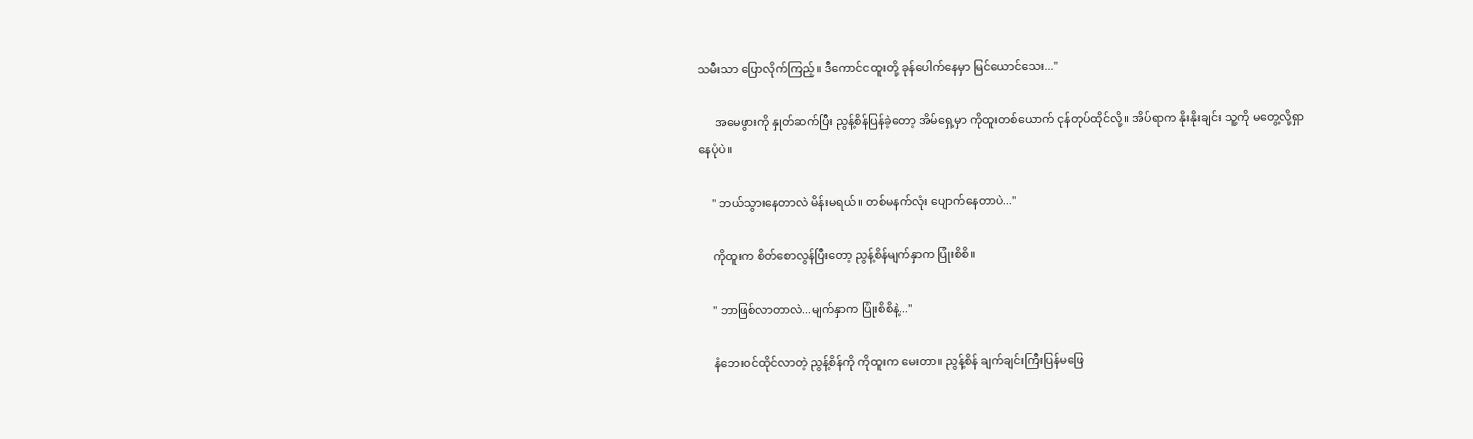သမီးသာ ပြောလိုက်ကြည့်။ ဒီကောင်ငထူးတို့ ခုန်ပေါက်နေမှာ မြင်ယောင်သေး..."

      အမေဖွားကို နှုတ်ဆက်ပြီး ညွန့်စိန်ပြန်ခဲ့တော့ အိမ်ရှေ့မှာ ကိုထူးတစ်ယောက် ငုန်တုပ်ထိုင်လို့။ အိပ်ရာက နိုးနိုးချင်း သူ့ကို မတွေ့လို့ရှာနေပုံပဲ။

     " ဘယ်သွားနေတာလဲ မိန်းမရယ်။ တစ်မနက်လုံး ပျောက်နေတာပဲ..."

     ကိုထူးက စိတ်စောလွန်ပြီးတော့ ညွန့်စိန်မျက်နှာက ပြုံးစိစိ။

     " ဘာဖြစ်လာတာလဲ...မျက်နှာက ပြုံးစိစိနဲ့..."

     နံဘေး၀င်ထိုင်လာတဲ့ ညွန့်စိန်ကို ကိုထူးက မေးတာ။ ညွန့်စိန် ချက်ချင်းကြီးပြန်မဖြေ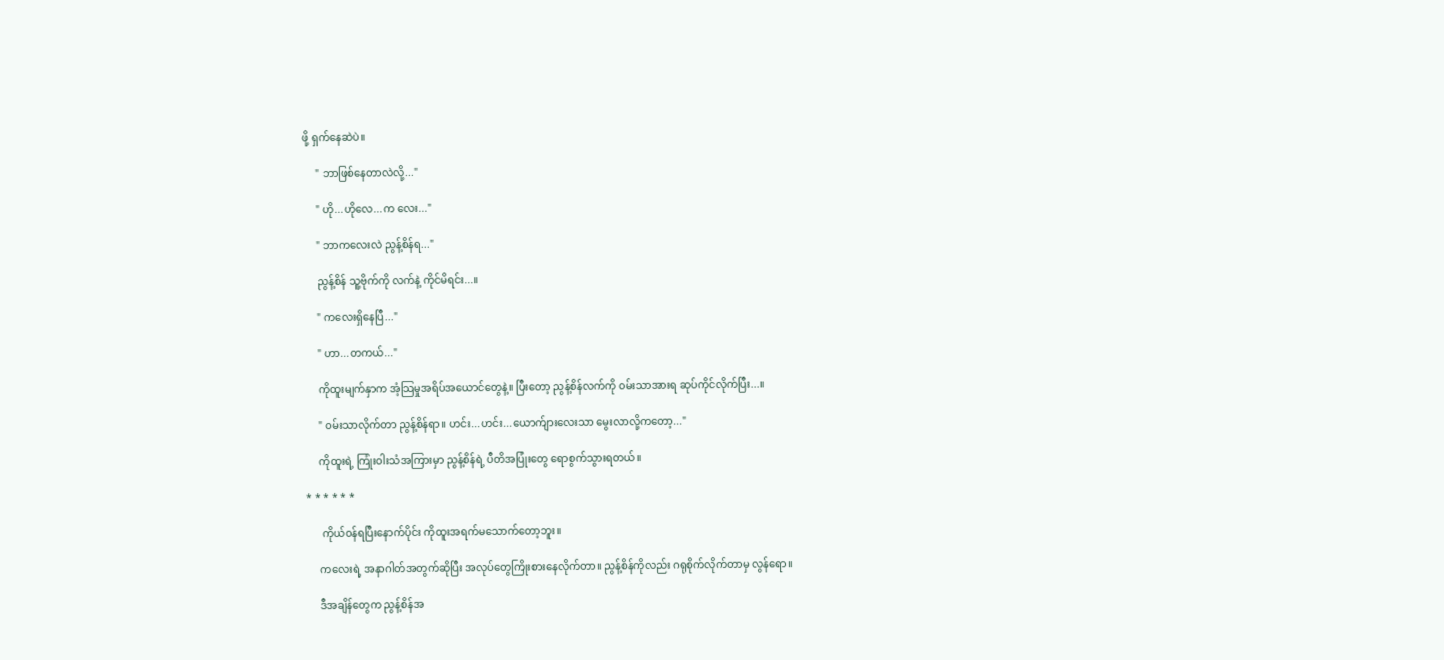ဖို့ ရှက်နေဆဲပဲ။

     " ဘာဖြစ်နေတာလဲလို့..."

     " ဟို...ဟိုလေ...က လေး..."

     " ဘာကလေးလဲ ညွန့်စိန်ရ..."

     ညွန့်စိန် သူ့ဗိုက်ကို လက်နဲ့ ကိုင်မိရင်း...။

     " ကလေးရှိနေပြီ..."

     " ဟာ...တကယ်..."

     ကိုထူးမျက်နှာက အံ့သြမှုအရိပ်အယောင်တွေနဲ့။ ပြီးတော့ ညွန့်စိန်လက်ကို ၀မ်းသာအားရ ဆုပ်ကိုင်လိုက်ပြီး...။

     " ၀မ်းသာလိုက်တာ ညွန့်စိန်ရာ။ ဟင်း...ဟင်း...ယောက်ျားလေးသာ မွေးလာလို့ကတော့..."

     ကိုထူးရဲ့ ကြုံးဝါးသံအကြားမှာ ညွန့်စိန်ရဲ့ ပီတိအပြုံးတွေ ရောစွက်သွားရတယ်။

* * * * * *

      ကိုယ်၀န်ရပြီးနောက်ပိုင်း ကိုထူးအရက်မသောက်တော့ဘူး။

     ကလေးရဲ့ အနာဂါတ်အတွက်ဆိုပြီး အလုပ်တွေကြိုးစားနေလိုက်တာ။ ညွန့်စိန်ကိုလည်း ဂရုစိုက်လိုက်တာမှ လွန်ရော။

     ဒီအချိန်တွေက ညွန့်စိန်အ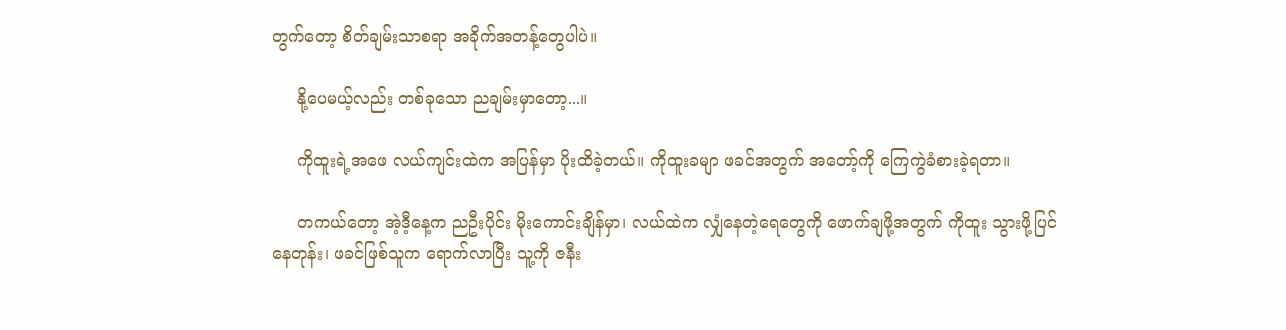တွက်တော့ စိတ်ချမ်းသာစရာ အခိုက်အတန့်တွေပါပဲ။

     နို့ပေမယ့်လည်း တစ်ခုသော ညချမ်းမှာတော့...။

     ကိုထူးရဲ့အဖေ လယ်ကျင်းထဲက အပြန်မှာ ပိုးထိခဲ့တယ်။ ကိုထူးခမျာ ဖခင်အတွက် အတော့်ကို ကြေကွဲခံစားခဲ့ရတာ။

     တကယ်တော့ အဲ့ဒီ့နေ့က ညဦးပိုင်း မိုးကောင်းချိန်မှာ၊ လယ်ထဲက လျှံနေတဲ့ရေတွေကို ဖောက်ချဖို့အတွက် ကိုထူး သွားဖို့ပြင်နေတုန်း၊ ဖခင်ဖြစ်သူက ရောက်လာပြီး သူ့ကို ဇနီး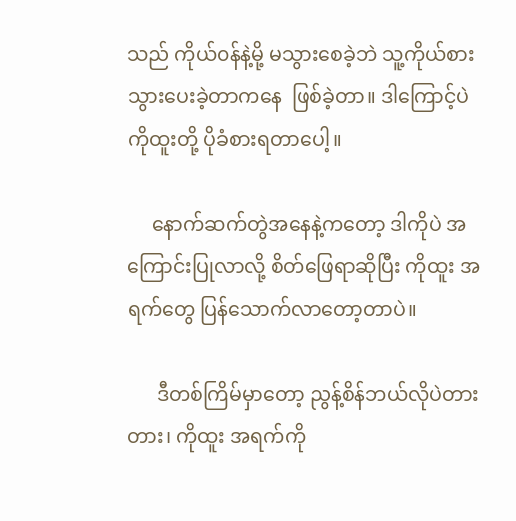သည် ကိုယ်၀န်နဲ့မို့ မသွားစေခဲ့ဘဲ သူ့ကိုယ်စားသွားပေးခဲ့တာကနေ  ဖြစ်ခဲ့တာ။ ဒါကြောင့်ပဲ ကိုထူးတို့ ပိုခံစားရတာပေါ့။

     နောက်ဆက်တွဲအနေနဲ့ကတော့ ဒါကိုပဲ အကြောင်းပြုလာလို့ စိတ်ဖြေရာဆိုပြီး ကိုထူး အရက်တွေ ပြန်သောက်လာတော့တာပဲ။

      ဒီတစ်ကြိမ်မှာတော့ ညွန့်စိန်ဘယ်လိုပဲတားတား၊ ကိုထူး အရက်ကို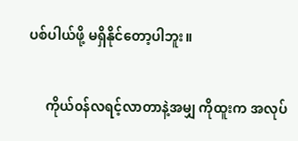ပစ်ပါယ်ဖို့ မရှိနိုင်တော့ပါဘူး။

     ကိုယ်၀န်လရင့်လာတာနဲ့အမျှ ကိုထူးက အလုပ်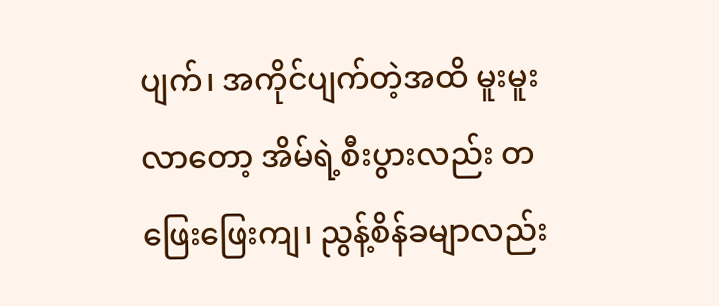ပျက်၊ အကိုင်ပျက်တဲ့အထိ မူးမူးလာတော့ အိမ်ရဲ့စီးပွားလည်း တဖြေးဖြေးကျ၊ ညွန့်စိန်ခမျာလည်း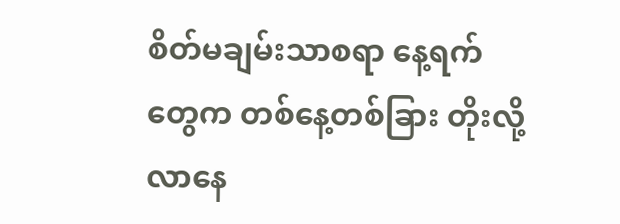စိတ်မချမ်းသာစရာ နေ့ရက်တွေက တစ်နေ့တစ်ခြား တိုးလို့လာနေ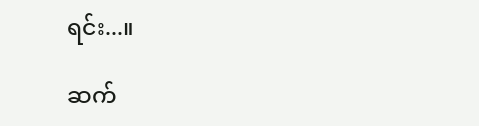ရင်း...။

ဆက်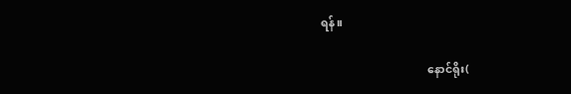ရန်။

                                     နောင်ရိုး(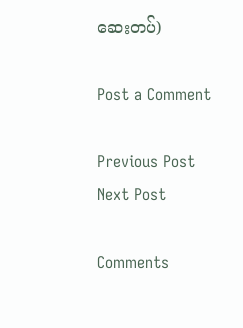ဆေးတပ်)

Post a Comment

Previous Post Next Post

Comments